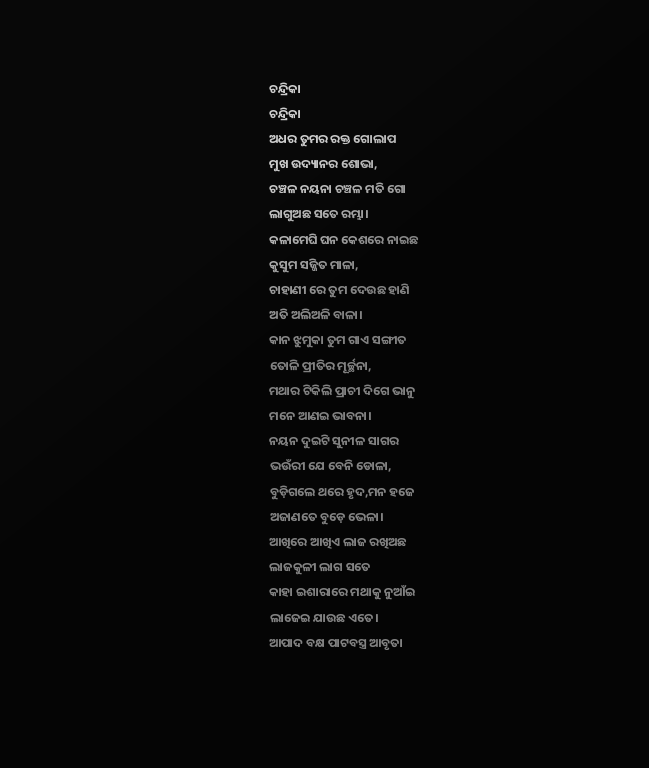ଚନ୍ଦ୍ରିକା
ଚନ୍ଦ୍ରିକା
ଅଧର ତୁମର ରକ୍ତ ଗୋଲାପ
ମୁଖ ଉଦ୍ୟାନର ଶୋଭା,
ଚଞ୍ଚଳ ନୟନା ଚଞ୍ଚଳ ମତି ଗୋ
ଲାଗୁଅଛ ସତେ ରମ୍ଭା।
କଳାମେଘି ଘନ କେଶରେ ନାଇଛ
କୁସୁମ ସଜ୍ଜିତ ମାଳା,
ଚାହାଣୀ ରେ ତୁମ ଦେଉଛ ହାଣି
ଅତି ଅଲିଅଳି ବାଳା।
କାନ ଝୁମୁକା ତୁମ ଗାଏ ସଙ୍ଗୀତ
ତୋଳି ପ୍ରୀତିର ମୂର୍ଚ୍ଛନା,
ମଥାର ଟିକିଲି ପ୍ରାଚୀ ଦିଗେ ଭାନୁ
ମନେ ଆଣଇ ଭାବନା।
ନୟନ ଦୁଇଟି ସୁନୀଳ ସାଗର
ଭଉଁରୀ ଯେ ବେନି ଡୋଳା,
ବୁଡ଼ିଗଲେ ଥରେ ହୃଦ,ମନ ହଜେ
ଅଜାଣତେ ବୁଡ଼େ ଭେଳା।
ଆଖିରେ ଆଖିଏ ଲାଜ ରଖିଅଛ
ଲାଜକୁଳୀ ଲାଗ ସତେ
କାହା ଇଶାରାରେ ମଥାକୁ ନୁଆଁଇ
ଲାଜେଇ ଯାଉଛ ଏତେ।
ଆପାଦ ବକ୍ଷ ପାଟବସ୍ତ୍ର ଆବୃତା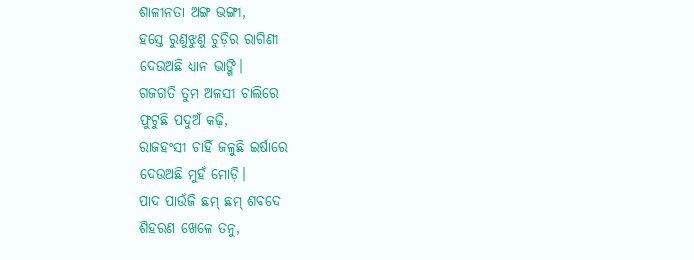ଶାଳୀନତା ଅଙ୍ଗ ଭଙ୍ଗୀ,
ହସ୍ତେ ରୁଣୁଝୁଣୁ ଚୁଡ଼ିର ରାଗିଣୀ
ଦେଉଅଛି ଧ୍ୟାନ ଭାଙ୍ଗି।
ଗଜଗତି ତୁମ ଅଳସୀ ଚାଲିରେ
ଫୁଟୁଛି ପଦୁଅଁ କଢ଼ି,
ରାଜହଂସୀ ଚାହିଁ ଜଳୁଛି ଇର୍ଷାରେ
ଦେଉଅଛି ମୁହଁ ମୋଡ଼ି।
ପାଦ ପାଉଁଜି ଛମ୍ ଛମ୍ ଶବଦେ
ଶିହରଣ ଖେଳେ ତନୁ,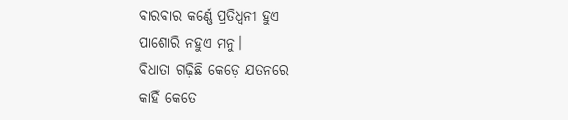ବାରବାର କର୍ଣ୍ଣେ ପ୍ରତିଧ୍ୱନୀ ହୁଏ
ପାଶୋରି ନହୁଏ ମନୁ।
ବିଧାତା ଗଢ଼ିଛି କେଡ଼େ ଯତନରେ
କାହିଁ କେତେ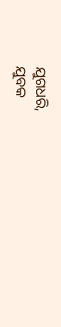ଯୁଗଧରି,
ଯୁବକ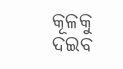କୂଳକୁ ଦଇବ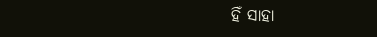ହିଁ ସାହା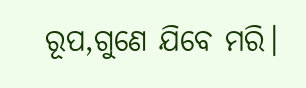ରୂପ,ଗୁଣେ ଯିବେ ମରି।